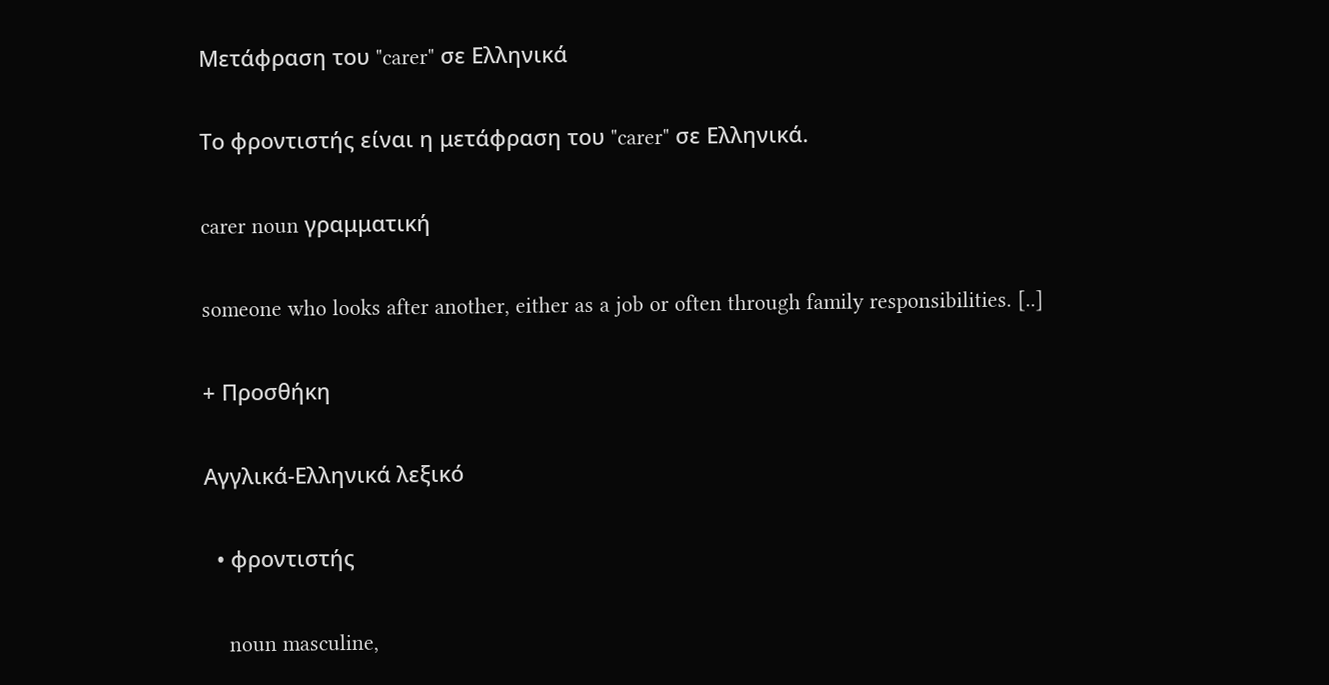Μετάφραση του "carer" σε Ελληνικά

Το φροντιστής είναι η μετάφραση του "carer" σε Ελληνικά.

carer noun γραμματική

someone who looks after another, either as a job or often through family responsibilities. [..]

+ Προσθήκη

Αγγλικά-Ελληνικά λεξικό

  • φροντιστής

    noun masculine,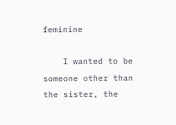feminine

    I wanted to be someone other than the sister, the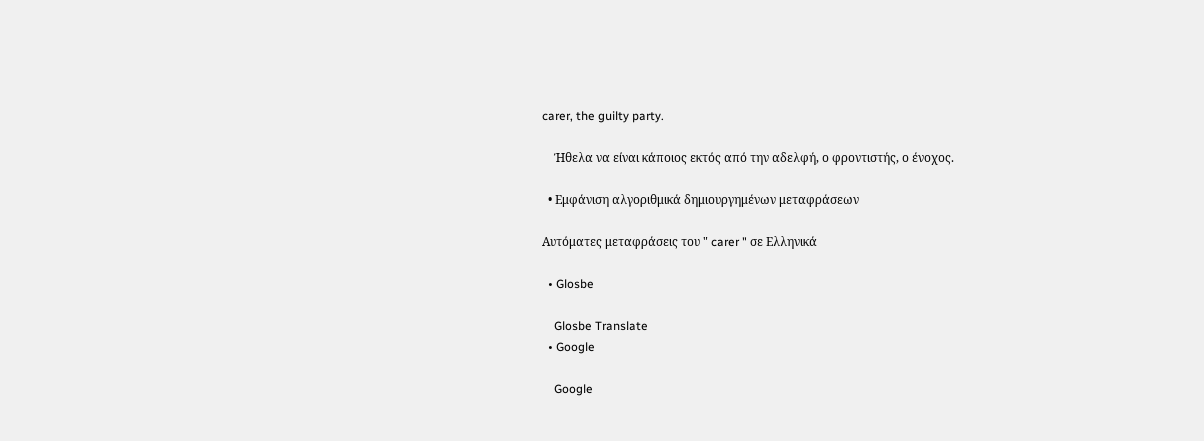carer, the guilty party.

    Ήθελα να είναι κάποιος εκτός από την αδελφή, ο φροντιστής, ο ένοχος.

  • Εμφάνιση αλγοριθμικά δημιουργημένων μεταφράσεων

Αυτόματες μεταφράσεις του " carer " σε Ελληνικά

  • Glosbe

    Glosbe Translate
  • Google

    Google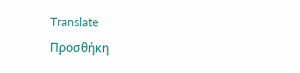Translate
Προσθήκη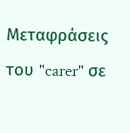Μεταφράσεις του "carer" σε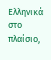Ελληνικά στο πλαίσιο,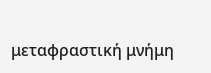μεταφραστική μνήμη